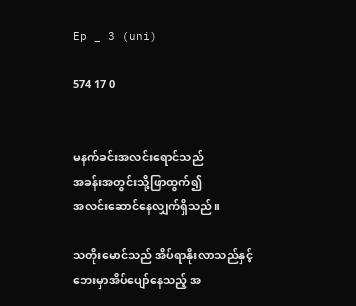Ep _ 3 (uni)

574 17 0


မနက်ခင်းအလင်းရောင်သည်
အခန်းအတွင်းသို့ဖြာထွက်၍
အလင်းဆောင်နေလျှက်ရှိသည်။

သတိုးမောင်သည် အိပ်ရာနိုးလာသည်နှင့်
ဘေးမှာအိပ်ပျော်နေသည့် အ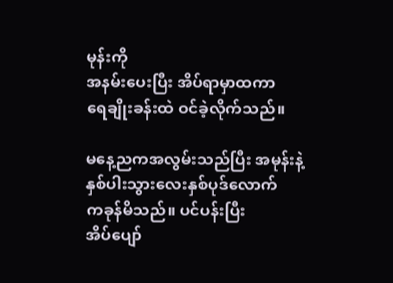မုန်းကို
အနမ်းပေးပြီး အိပ်ရာမှာထကာ
ရေချိုးခန်းထဲ ဝင်ခဲ့လိုက်သည်။

မနေ့ညကအလွမ်းသည်ပြီး အမုန်းနဲ့
နှစ်ပါးသွားလေးနှစ်ပုဒ်လောက်
ကခုန်မိသည်။ ပင်ပန်းပြီး
အိပ်ပျော်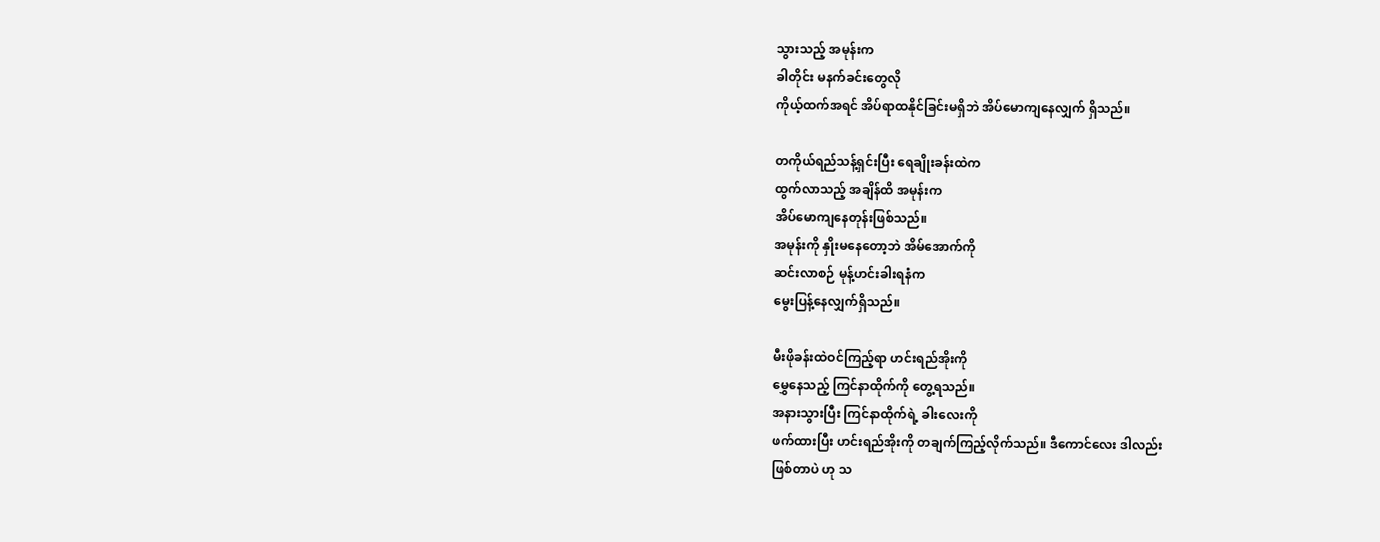သွားသည့် အမုန်းက
ခါတိုင်း မနက်ခင်းတွေလို
ကိုယ့်ထက်အရင် အိပ်ရာထနိုင်ခြင်းမရှိဘဲ အိပ်မောကျနေလျှက် ရှိသည်။

တကိုယ်ရည်သန့်ရှင်းပြီး ရေချိုးခန်းထဲက
ထွက်လာသည့် အချိန်ထိ အမုန်းက
အိပ်မောကျနေတုန်းဖြစ်သည်။
အမုန်းကို နှိုးမနေတော့ဘဲ အိမ်အောက်ကို
ဆင်းလာစဉ် မုန့်ဟင်းခါးရနံက
မွေးပြန့်နေလျှက်ရှိသည်။

မီးဖိုခန်းထဲဝင်ကြည့်ရာ ဟင်းရည်အိုးကို
မွှေနေသည့် ကြင်နာထိုက်ကို တွေ့ရသည်။
အနားသွားပြီး ကြင်နာထိုက်ရဲ့ ခါးလေးကို
ဖက်ထားပြီး ဟင်းရည်အိုးကို တချက်ကြည့်လိုက်သည်။ ဒီကောင်လေး ဒါလည်း
ဖြစ်တာပဲ ဟု သ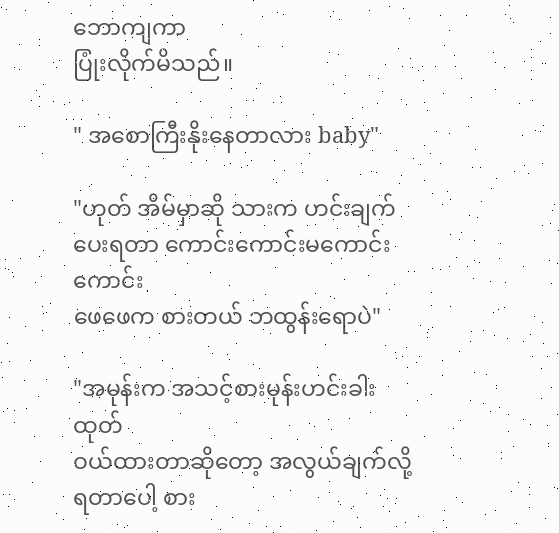ဘောကျကာ
ပြုံးလိုက်မိသည်။

" အစောကြီးနိုးနေတာလား baby"

"ဟုတ် အိမ်မှာဆို သားက ဟင်းချက်ပေးရတာ ကောင်းကောင်းမကောင်းကောင်း
ဖေဖေက စားတယ် ဘထွန်းရောပဲ"

"အမုန်းက အသင့်စားမုန်းဟင်းခါးထုတ်
ဝယ်ထားတာဆိုတော့ အလွယ်ချက်လို့
ရတာပေါ့ စား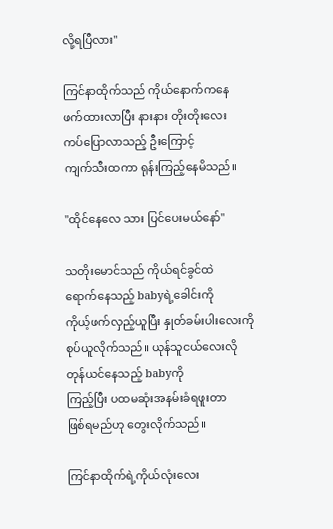လို့ရပြီလား"

ကြင်နာထိုက်သည် ကိုယ်နောက်ကနေ
ဖက်ထားလာပြီး နားနား တိုးတိုးလေး
ကပ်ပြောလာသည့် ဦးကြောင့်
ကျက်သီးထကာ ရုန်းကြည့်နေမိသည်။

"ထိုင်နေလေ သား ပြင်ပေးမယ်နော်"

သတိုးမောင်သည် ကိုယ်ရင်ခွင်ထဲ
ရောက်နေသည့် babyရဲ့ခေါင်းကို
ကိုယ့်ဖက်လှည့်ယူပြီး နှုတ်ခမ်းပါးလေးကို
စုပ်ယူလိုက်သည်။ ယုန်သူငယ်လေးလို
တုန်ယင်နေသည့် babyကို
ကြည့်ပြီး ပထမဆုံးအနမ်းခံရဖူးတာ
ဖြစ်ရမည်ဟု တွေးလိုက်သည်။

ကြင်နာထိုက်ရဲ့ကိုယ်လုံးလေး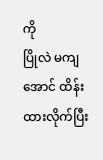ကို
ပြိုလဲ မကျအောင် ထိန်းထားလိုက်ပြီး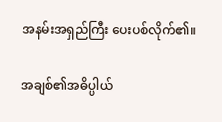အနမ်းအရှည်ကြီး ပေးပစ်လိုက်၏။

အချစ်၏အဓိပ္ပါယ်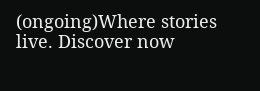(ongoing)Where stories live. Discover now